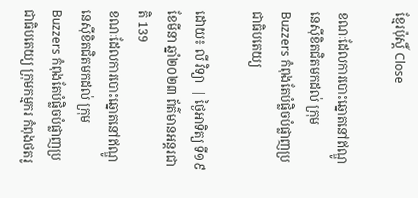ខ្មែរប៉ុស្ដិ៍ Close

ខណៈដែលការបោះឆ្នោតនៅឥណ្ឌូនេស៊ីខិតជិតមកដល់ ក្រុម Buzzers កំពុងតែបំផ្លិចបំផ្លាញប្រជាធិបតេយ្យ

ដោយ៖ លី វិទ្យា  | ថ្ងៃអាទិត្យ ទី១៩ ខែមីនា ឆ្នាំ២០២៣ ព័ត៌មានអន្តរជាតិ 139
ខណៈដែលការបោះឆ្នោតនៅឥណ្ឌូនេស៊ីខិតជិតមកដល់ ក្រុម Buzzers កំពុងតែបំផ្លិចបំផ្លាញប្រជាធិបតេយ្យ ក្រុមកម្មករ កំពុងថតរូ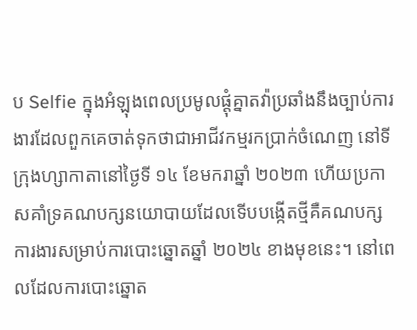ប Selfie ក្នុងអំឡុងពេលប្រមូលផ្តុំគ្នាតវ៉ាប្រឆាំងនឹងច្បាប់ការងារដែលពួកគេចាត់ទុកថាជាអាជីវកម្មរកប្រាក់ចំណេញ នៅទីក្រុងហ្សាកាតានៅថ្ងៃទី ១៤ ខែមករាឆ្នាំ ២០២៣ ហើយប្រកាសគាំទ្រគណបក្សនយោបាយដែលទើបបង្កើតថ្មីគឺគណបក្សការងារសម្រាប់ការបោះឆ្នោតឆ្នាំ ២០២៤ ខាងមុខនេះ។ នៅពេលដែលការបោះឆ្នោត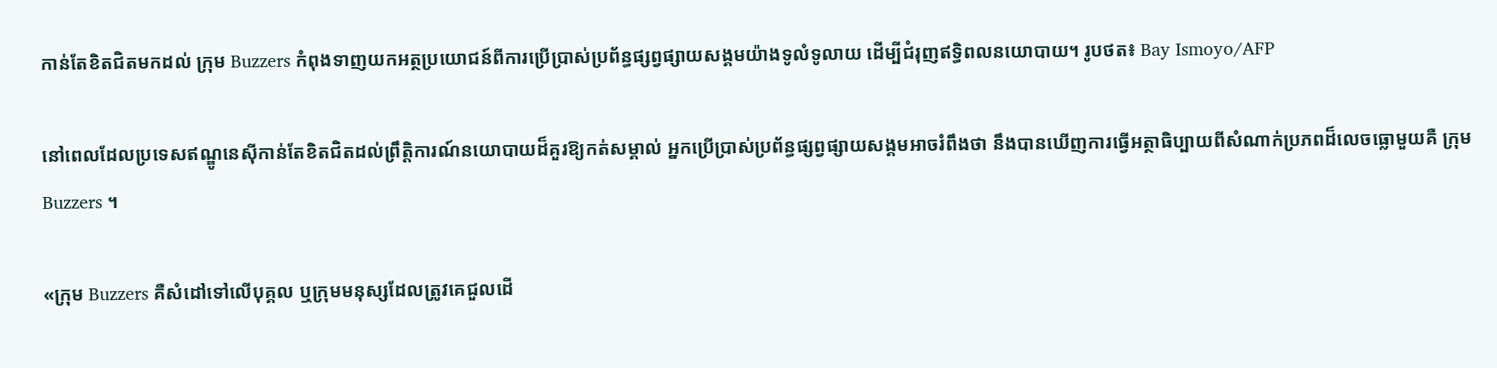កាន់តែខិតជិតមកដល់ ក្រុម Buzzers កំពុងទាញយកអត្ថប្រយោជន៍ពីការប្រើប្រាស់ប្រព័ន្ធផ្សព្វផ្សាយសង្គមយ៉ាងទូលំទូលាយ ដើម្បីជំរុញឥទ្ធិពលនយោបាយ។ រូបថត៖ Bay Ismoyo/AFP

នៅពេលដែលប្រទេសឥណ្ឌូនេស៊ីកាន់តែខិតជិតដល់ព្រឹត្តិការណ៍នយោបាយដ៏គួរឱ្យកត់សម្គាល់ អ្នកប្រើប្រាស់ប្រព័ន្ធផ្សព្វផ្សាយសង្គមអាចរំពឹងថា នឹងបានឃើញការធ្វើអត្ថាធិប្បាយពីសំណាក់ប្រភពដ៏លេចធ្លោមួយគឺ ក្រុម Buzzers ។

«ក្រុម Buzzers គឺសំដៅទៅលើបុគ្គល ឬក្រុមមនុស្សដែលត្រូវគេជួលដើ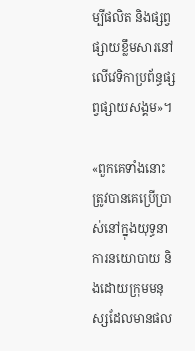ម្បីផលិត និងផ្សព្វផ្សាយខ្លឹមសារនៅលើវេទិកាប្រព័ន្ធផ្សព្វផ្សាយសង្គម»។

«ពួកគេទាំងនោះត្រូវបានគេប្រើប្រាស់នៅក្នុងយុទ្ធនាការនយោបាយ និងដោយក្រុមមនុស្សដែលមានផល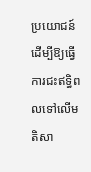ប្រយោជន៍ដើម្បីឱ្យធ្វើការជះឥទ្ធិពលទៅលើមតិសា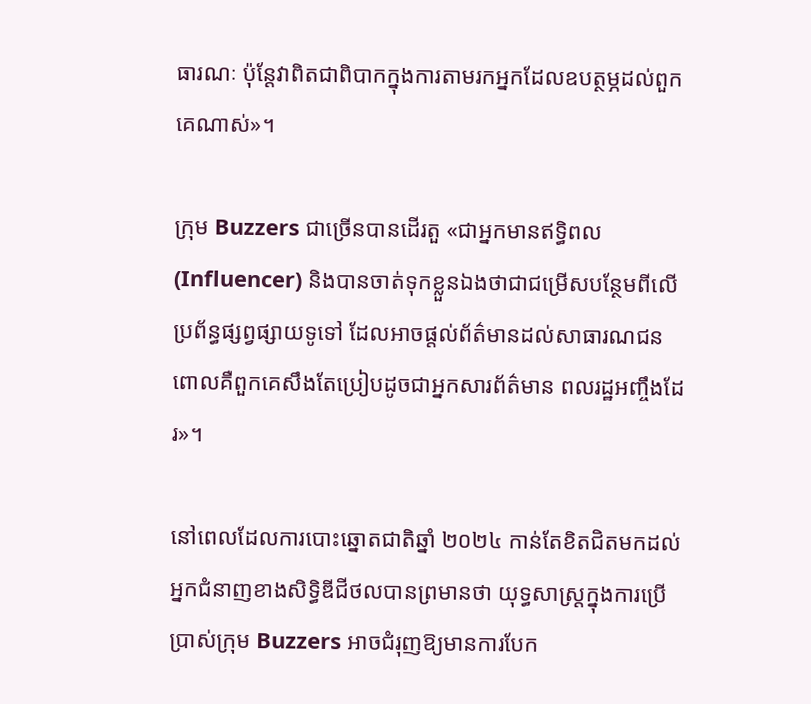ធារណៈ ប៉ុន្តែវាពិតជាពិបាកក្នុងការតាមរកអ្នកដែលឧបត្ថម្ភដល់ពួកគេណាស់»។

ក្រុម Buzzers ជាច្រើនបានដើរតួ «ជាអ្នកមានឥទ្ធិពល (Influencer) និងបានចាត់ទុកខ្លួនឯងថាជាជម្រើសបន្ថែមពីលើប្រព័ន្ធផ្សព្វផ្សាយទូទៅ ដែលអាចផ្តល់ព័ត៌មានដល់សាធារណជន ពោលគឺពួកគេសឹងតែប្រៀបដូចជាអ្នកសារព័ត៌មាន ពលរដ្ឋអញ្ចឹងដែរ»។

នៅពេលដែលការបោះឆ្នោតជាតិឆ្នាំ ២០២៤ កាន់តែខិតជិតមកដល់ អ្នកជំនាញខាងសិទ្ធិឌីជីថលបានព្រមានថា យុទ្ធសាស្ត្រក្នុងការប្រើប្រាស់ក្រុម Buzzers អាចជំរុញឱ្យមានការបែក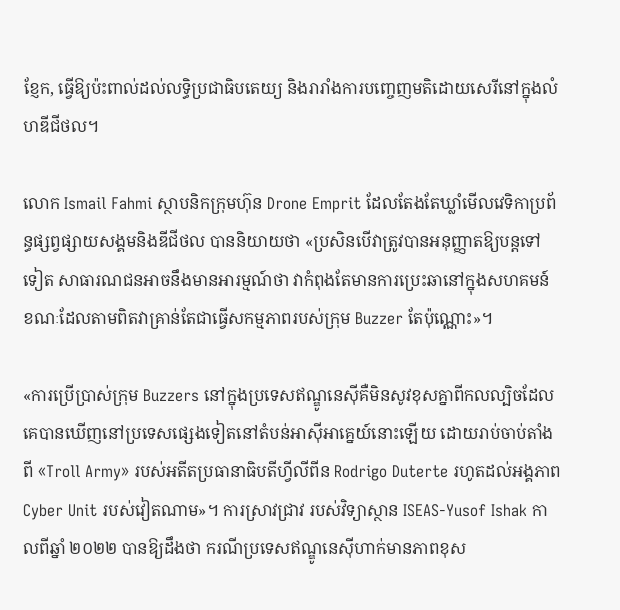ខ្ញែក, ធ្វើឱ្យប៉ះពាល់ដល់លទ្ធិប្រជាធិបតេយ្យ និងរារាំងការបញ្ចេញមតិដោយសេរីនៅក្នុងលំហឌីជីថល។

លោក Ismail Fahmi ស្ថាបនិកក្រុមហ៊ុន Drone Emprit ដែលតែងតែឃ្លាំមើលវេទិកាប្រព័ន្ធផ្សព្វផ្សាយសង្គមនិងឌីជីថល បាននិយាយថា «ប្រសិនបើវាត្រូវបានអនុញ្ញាតឱ្យបន្តទៅទៀត សាធារណជនអាចនឹងមានអារម្មណ៍ថា វាកំពុងតែមានការប្រេះឆានៅក្នុងសហគមន៍ ខណៈដែលតាមពិតវាគ្រាន់តែជាធ្វើសកម្មភាពរបស់ក្រុម Buzzer តែប៉ុណ្ណោះ»។

«ការប្រើប្រាស់ក្រុម Buzzers នៅក្នុងប្រទេសឥណ្ឌូនេស៊ីគឺមិនសូវខុសគ្នាពីកលល្បិចដែលគេបានឃើញនៅប្រទេសផ្សេងទៀតនៅតំបន់អាស៊ីអាគ្នេយ៍នោះឡើយ ដោយរាប់ចាប់តាំងពី «Troll Army» របស់អតីតប្រធានាធិបតីហ្វីលីពីន Rodrigo Duterte រហូតដល់អង្គភាព Cyber Unit របស់វៀតណាម»។ ការស្រាវជ្រាវ របស់វិទ្យាស្ថាន ISEAS-Yusof Ishak កាលពីឆ្នាំ ២០២២ បានឱ្យដឹងថា ករណីប្រទេសឥណ្ឌូនេស៊ីហាក់មានភាពខុស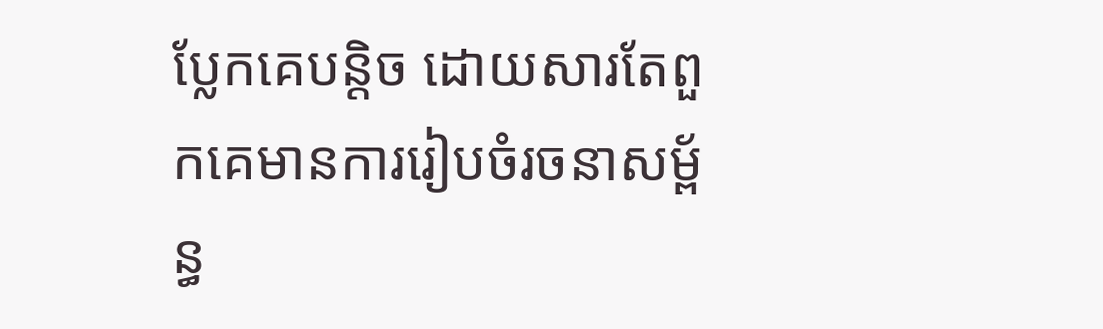ប្លែកគេបន្តិច ដោយសារតែពួកគេមានការរៀបចំរចនាសម្ព័ន្ធ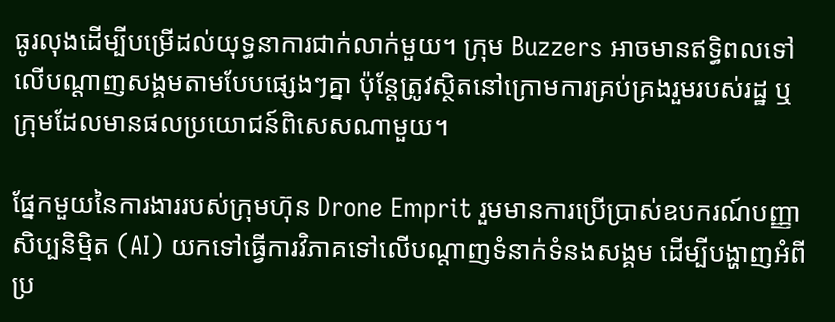ធូរលុងដើម្បីបម្រើដល់យុទ្ធនាការជាក់លាក់មួយ។ ក្រុម Buzzers អាចមានឥទ្ធិពលទៅលើបណ្តាញសង្គមតាមបែបផ្សេងៗគ្នា ប៉ុន្តែត្រូវស្ថិតនៅក្រោមការគ្រប់គ្រងរួមរបស់រដ្ឋ ឬក្រុមដែលមានផលប្រយោជន៍ពិសេសណាមួយ។

ផ្នែកមួយនៃការងាររបស់ក្រុមហ៊ុន Drone Emprit រួមមានការប្រើប្រាស់ឧបករណ៍បញ្ញាសិប្បនិម្មិត (AI) យកទៅធ្វើការវិភាគទៅលើបណ្តាញទំនាក់ទំនងសង្គម ដើម្បីបង្ហាញអំពីប្រ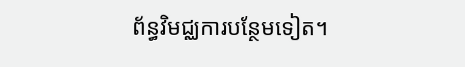ព័ន្ធវិមជ្ឈការបន្ថែមទៀត។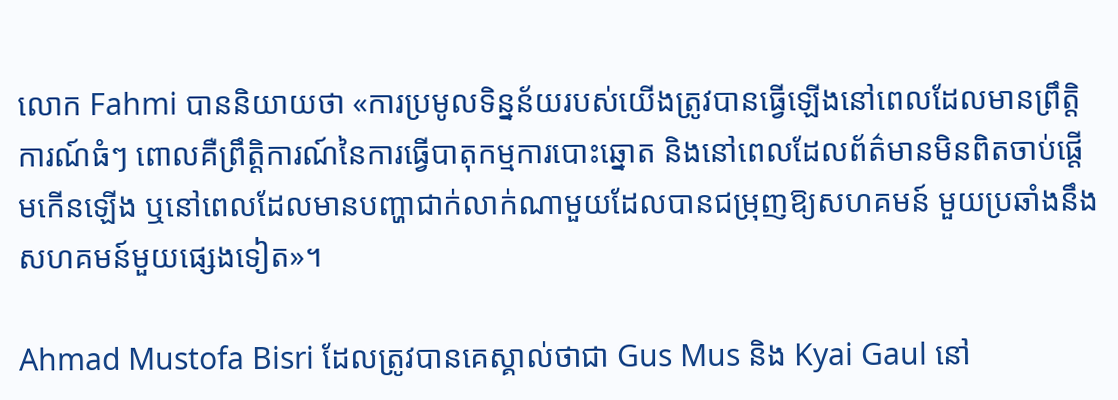លោក Fahmi បាននិយាយថា «ការប្រមូលទិន្នន័យរបស់យើងត្រូវបានធ្វើឡើងនៅពេលដែលមានព្រឹត្តិការណ៍ធំៗ ពោលគឺព្រឹត្តិការណ៍នៃការធ្វើបាតុកម្មការបោះឆ្នោត និងនៅពេលដែលព័ត៌មានមិនពិតចាប់ផ្តើមកើនឡើង ឬនៅពេលដែលមានបញ្ហាជាក់លាក់ណាមួយដែលបានជម្រុញឱ្យសហគមន៍ មួយប្រឆាំងនឹងសហគមន៍មួយផ្សេងទៀត»។

Ahmad Mustofa Bisri ដែលត្រូវបានគេស្គាល់ថាជា Gus Mus និង Kyai Gaul នៅ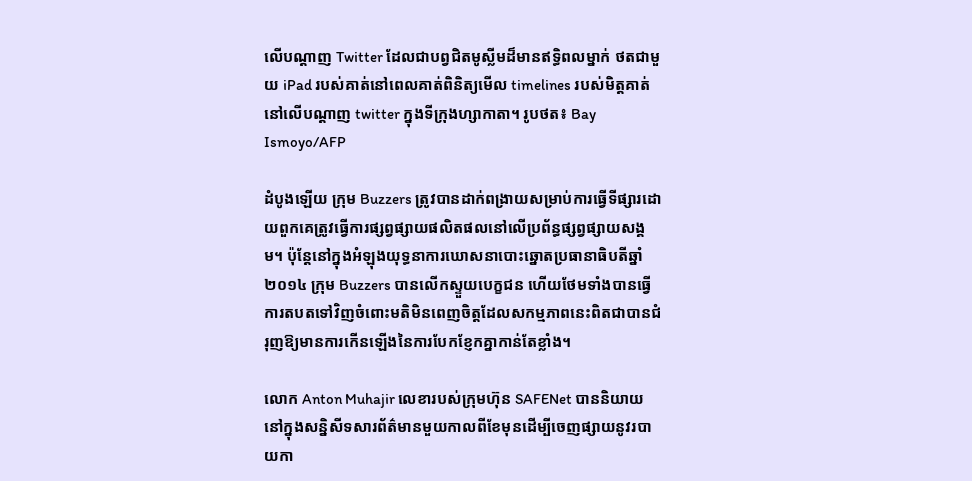លើបណ្ដាញ Twitter ដែលជាបព្វជិតមូស្លីមដ៏មានឥទ្ធិពលម្នាក់ ថតជាមួយ iPad របស់គាត់នៅពេលគាត់ពិនិត្យមើល timelines របស់មិត្តគាត់នៅលើបណ្ដាញ twitter ក្នុងទីក្រុងហ្សាកាតា។ រូបថត៖ Bay Ismoyo/AFP

ដំបូងឡើយ ក្រុម Buzzers ត្រូវបានដាក់ពង្រាយសម្រាប់ការធ្វើទីផ្សារដោយពួកគេត្រូវធ្វើការផ្សព្វផ្សាយផលិតផលនៅលើប្រព័ន្ធផ្សព្វផ្សាយសង្គម។ ប៉ុន្តែនៅក្នុងអំឡុងយុទ្ធនាការឃោសនាបោះឆ្នោតប្រធានាធិបតីឆ្នាំ ២០១៤ ក្រុម Buzzers បានលើកស្ទួយបេក្ខជន ហើយថែមទាំងបានធ្វើការតបតទៅវិញចំពោះមតិមិនពេញចិត្តដែលសកម្មភាពនេះពិតជាបានជំរុញឱ្យមានការកើនឡើងនៃការបែកខ្ញែកគ្នាកាន់តែខ្លាំង។

លោក Anton Muhajir លេខារបស់ក្រុមហ៊ុន SAFENet បាននិយាយនៅក្នុងសន្និសីទសារព័ត៌មានមួយកាលពីខែមុនដើម្បីចេញផ្សាយនូវរបាយកា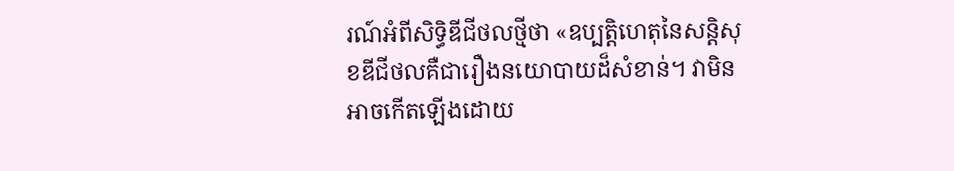រណ៍អំពីសិទ្ធិឌីជីថលថ្មីថា «ឧប្បត្តិហេតុនៃសន្តិសុខឌីជីថលគឺជារឿងនយោបាយដ៏សំខាន់។ វាមិនអាចកើតឡើងដោយ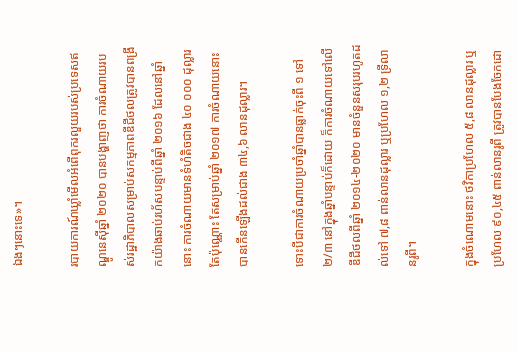ឯងៗនោះទេ»។

របាយការណ៍ឃ្លាំមើលអំពើពុករលួយរបស់ប្រទេសឥណ្ឌូនេស៊ីឆ្នាំ ២០២០ បានបង្ហាញថា ការចំណាយរបស់រដ្ឋាភិបាលសម្រាប់សកម្មភាពឌីជីថលត្រូវបានពង្រីកយ៉ាងឆាប់រហ័សបន្ទាប់ពីឆ្នាំ ២០១៦ ដែលនៅឆ្នាំនោះ ការចំណាយមានទំហំតិចជាង ៤០ ០០០ ដុល្លារតែប៉ុណ្ណោះ តែសម្រាប់ឆ្នាំ ២០១៧ ការចំណាយនោះបានកើនឡើងដល់ជាង ៣៤,៦ លានដុល្លារ។

ទោះបីជាការចំណាយប្រចាំឆ្នាំបានធ្លាក់ចុះពី ១ ទៅ ២/៣ នៅក្នុងឆ្នាំបន្ទាប់ក៏ដោយ ក៏ការចំណាយទៅលើឌីជីថលពីឆ្នាំ ២០១៤-២០២០ មានចំនួនសរុបរហូតដល់ទៅ ៧,៨ ពាន់លានដុល្លារ ឬប្រហែល ១,២ ទ្រីលានរូពី។

ក្នុងចំណោមនោះ ថវិកាប្រហែល ៥,៨ លានដុល្លារ ឬប្រហែល ៩០,៤៥ ពាន់លានរូពី ត្រូវបានបែងចែកដោ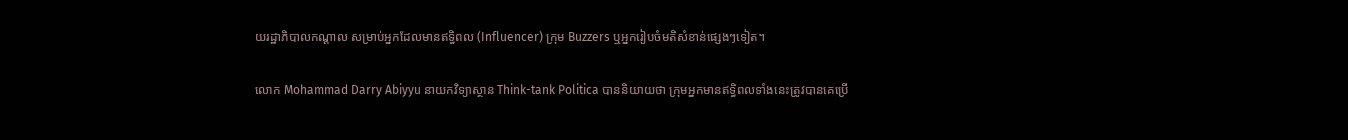យរដ្ឋាភិបាលកណ្តាល សម្រាប់អ្នកដែលមានឥទ្ធិពល (Influencer) ក្រុម Buzzers ឬអ្នករៀបចំមតិសំខាន់ផ្សេងៗទៀត។

លោក Mohammad Darry Abiyyu នាយកវិទ្យាស្ថាន Think-tank Politica បាននិយាយថា ក្រុមអ្នកមានឥទ្ធិពលទាំងនេះត្រូវបានគេប្រើ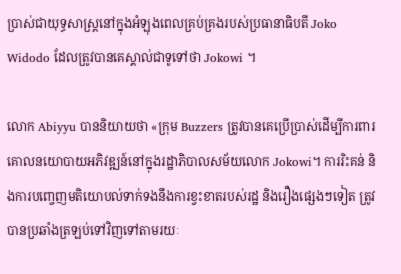ប្រាស់ជាយុទ្ធសាស្ត្រនៅក្នុងអំឡុងពេលគ្រប់គ្រងរបស់ប្រធានាធិបតី Joko Widodo ដែលត្រូវបានគេស្គាល់ជាទូទៅថា Jokowi ។

លោក Abiyyu បាននិយាយថា «ក្រុម Buzzers ត្រូវបានគេប្រើប្រាស់ដើម្បីការពារគោលនយោបាយអភិវឌ្ឍន៍នៅក្នុងរដ្ឋាភិបាលសម័យលោក Jokowi។ ការរិះគន់ និងការបញ្ចេញមតិយោបល់ទាក់ទងនឹងការខ្វះខាតរបស់រដ្ឋ និងរឿងផ្សេងៗទៀត ត្រូវបានប្រឆាំងត្រឡប់ទៅវិញទៅតាមរយៈ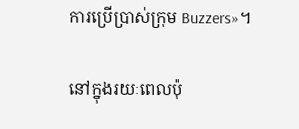ការប្រើប្រាស់ក្រុម Buzzers»។

នៅក្នុងរយៈពេលប៉ុ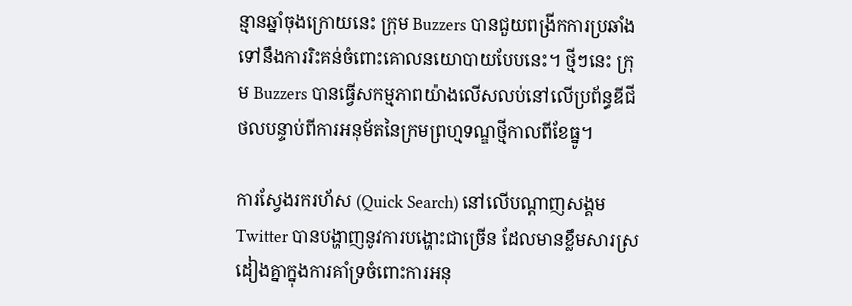ន្មានឆ្នាំចុងក្រោយនេះ ក្រុម Buzzers បានជួយពង្រីកការប្រឆាំងទៅនឹងការរិះគន់ចំពោះគោលនយោបាយបែបនេះ។ ថ្មីៗនេះ ក្រុម Buzzers បានធ្វើសកម្មភាពយ៉ាងលើសលប់នៅលើប្រព័ន្ធឌីជីថលបន្ទាប់ពីការអនុម័តនៃក្រមព្រហ្មទណ្ឌថ្មីកាលពីខែធ្នូ។

ការស្វែងរករហ័ស (Quick Search) នៅលើបណ្តាញសង្គម Twitter បានបង្ហាញនូវការបង្ហោះជាច្រើន ដែលមានខ្លឹមសារស្រដៀងគ្នាក្នុងការគាំទ្រចំពោះការអនុ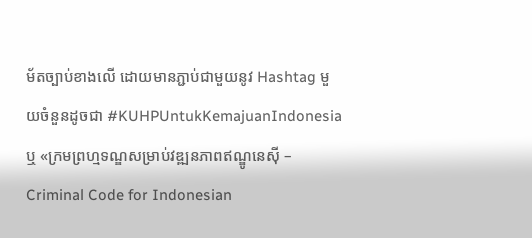ម័តច្បាប់ខាងលើ ដោយមានភ្ជាប់ជាមួយនូវ Hashtag មួយចំនួនដូចជា #KUHPUntukKemajuanIndonesia ឬ «ក្រមព្រហ្មទណ្ឌសម្រាប់វឌ្ឍនភាពឥណ្ឌូនេស៊ី – Criminal Code for Indonesian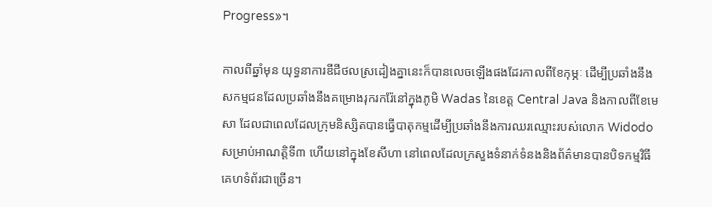Progress»។

កាលពីឆ្នាំមុន យុទ្ធនាការឌីជីថលស្រដៀងគ្នានេះក៏បានលេចឡើងផងដែរកាលពីខែកុម្ភៈ ដើម្បីប្រឆាំងនឹងសកម្មជនដែលប្រឆាំងនឹងគម្រោងរុករករ៉ែនៅក្នុងភូមិ Wadas នៃខេត្ត Central Java និងកាលពីខែមេសា ដែលជាពេលដែលក្រុមនិស្សិតបានធ្វើបាតុកម្មដើម្បីប្រឆាំងនឹងការឈរឈ្មោះរបស់លោក Widodo សម្រាប់អាណត្តិទី៣ ហើយនៅក្នុងខែសីហា នៅពេលដែលក្រសួងទំនាក់ទំនងនិងព័ត៌មានបានបិទកម្មវិធីគេហទំព័រជាច្រើន។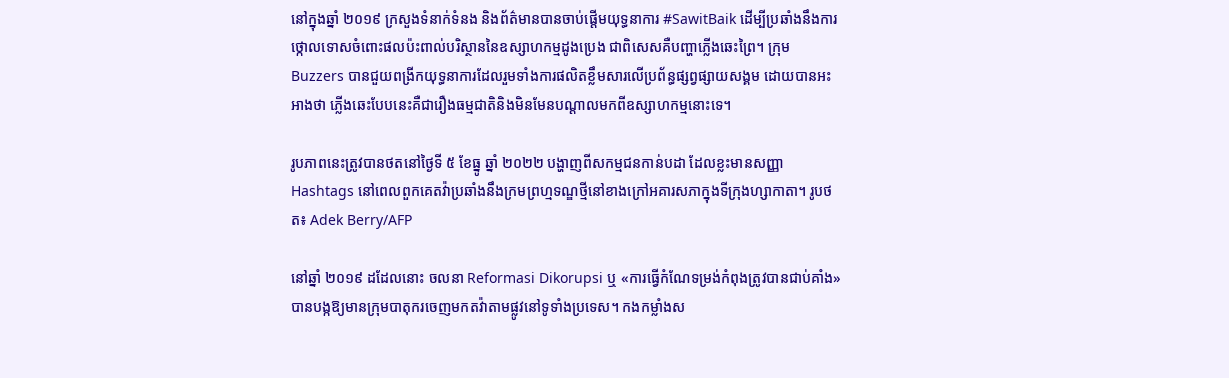នៅក្នុងឆ្នាំ ២០១៩ ក្រសួងទំនាក់ទំនង និងព័ត៌មានបានចាប់ផ្តើមយុទ្ធនាការ #SawitBaik ដើម្បីប្រឆាំងនឹងការថ្កោលទោសចំពោះផលប៉ះពាល់បរិស្ថាននៃឧស្សាហកម្មដូងប្រេង ជាពិសេសគឺបញ្ហាភ្លើងឆេះព្រៃ។ ក្រុម Buzzers បានជួយពង្រីកយុទ្ធនាការដែលរួមទាំងការផលិតខ្លឹមសារលើប្រព័ន្ធផ្សព្វផ្សាយសង្គម ដោយបានអះអាងថា ភ្លើងឆេះបែបនេះគឺជារឿងធម្មជាតិនិងមិនមែនបណ្ដាលមកពីឧស្សាហកម្មនោះទេ។

រូបភាពនេះត្រូវបានថតនៅថ្ងៃទី ៥ ខែធ្នូ ឆ្នាំ ២០២២ បង្ហាញពីសកម្មជនកាន់បដា ដែលខ្លះមានសញ្ញា Hashtags នៅពេលពួកគេតវ៉ាប្រឆាំងនឹងក្រមព្រហ្មទណ្ឌថ្មីនៅខាងក្រៅអគារសភាក្នុងទីក្រុងហ្សាកាតា។ រូបថត៖ Adek Berry/AFP

នៅឆ្នាំ ២០១៩ ដដែលនោះ ចលនា Reformasi Dikorupsi ឬ «ការធ្វើកំណែទម្រង់កំពុងត្រូវបានជាប់គាំង» បានបង្កឱ្យមានក្រុមបាតុករចេញមកតវ៉ាតាមផ្លូវនៅទូទាំងប្រទេស។ កងកម្លាំងស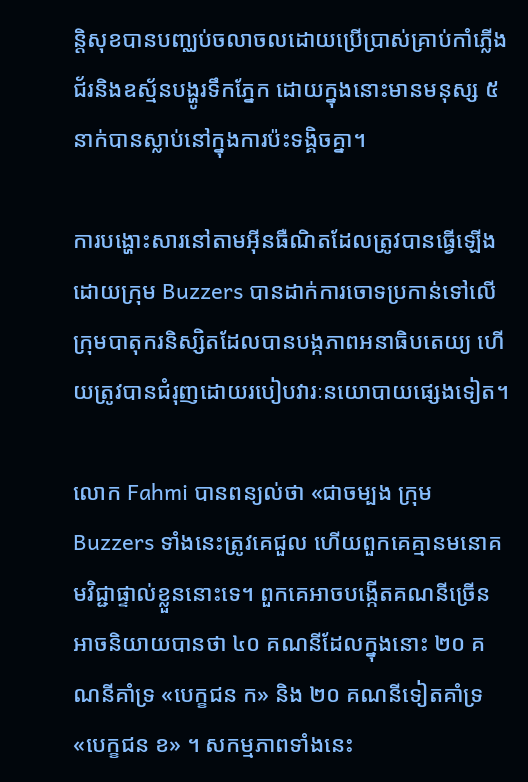ន្តិសុខបានបញ្ឈប់ចលាចលដោយប្រើប្រាស់គ្រាប់កាំភ្លើងជ័រនិងឧស្ម័នបង្ហូរទឹកភ្នែក ដោយក្នុងនោះមានមនុស្ស ៥ នាក់បានស្លាប់នៅក្នុងការប៉ះទង្គិចគ្នា។

ការបង្ហោះសារនៅតាមអ៊ីនធឺណិតដែលត្រូវបានធ្វើឡើងដោយក្រុម Buzzers បានដាក់ការចោទប្រកាន់ទៅលើក្រុមបាតុករនិស្សិតដែលបានបង្កភាពអនាធិបតេយ្យ ហើយត្រូវបានជំរុញដោយរបៀបវារៈនយោបាយផ្សេងទៀត។

លោក Fahmi បានពន្យល់ថា «ជាចម្បង ក្រុម Buzzers ទាំងនេះត្រូវគេជួល ហើយពួកគេគ្មានមនោគមវិជ្ជាផ្ទាល់ខ្លួននោះទេ។ ពួកគេអាចបង្កើតគណនីច្រើន អាចនិយាយបានថា ៤០ គណនីដែលក្នុងនោះ ២០ គណនីគាំទ្រ «បេក្ខជន ក» និង ២០ គណនីទៀតគាំទ្រ «បេក្ខជន ខ» ។ សកម្មភាពទាំងនេះ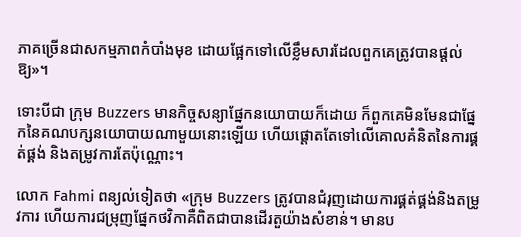ភាគច្រើនជាសកម្មភាពកំបាំងមុខ ដោយផ្អែកទៅលើខ្លឹមសារដែលពួកគេត្រូវបានផ្តល់ឱ្យ»។

ទោះបីជា ក្រុម Buzzers មានកិច្ចសន្យាផ្នែកនយោបាយក៏ដោយ ក៏ពួកគេមិនមែនជាផ្នែកនៃគណបក្សនយោបាយណាមួយនោះឡើយ ហើយផ្តោតតែទៅលើគោលគំនិតនៃការផ្គត់ផ្គង់ និងតម្រូវការតែប៉ុណ្ណោះ។

លោក Fahmi ពន្យល់ទៀតថា «ក្រុម Buzzers ត្រូវបានជំរុញដោយការផ្គត់ផ្គង់និងតម្រូវការ ហើយការជម្រុញផ្នែកថវិកាគឺពិតជាបានដើរតួយ៉ាងសំខាន់។ មានប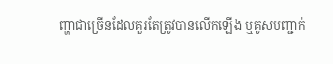ញ្ហាជាច្រើនដែលគួរតែត្រូវបានលើកឡើង ឬគូសបញ្ជាក់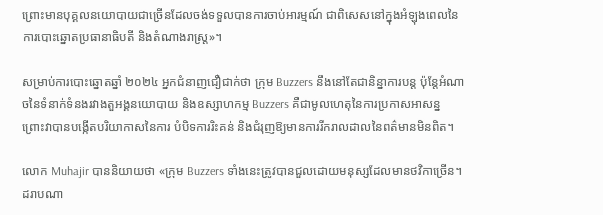ព្រោះមានបុគ្គលនយោបាយជាច្រើនដែលចង់ទទួលបានការចាប់អារម្មណ៍ ជាពិសេសនៅក្នុងអំឡុងពេលនៃការបោះឆ្នោតប្រធានាធិបតី និងតំណាងរាស្ត្រ»។

សម្រាប់ការបោះឆ្នោតឆ្នាំ ២០២៤ អ្នកជំនាញជឿជាក់ថា ក្រុម Buzzers នឹងនៅតែជានិន្នាការបន្ត ប៉ុន្តែអំណាចនៃទំនាក់ទំនងរវាងតួអង្គនយោបាយ និងឧស្សាហកម្ម Buzzers គឺជាមូលហេតុនៃការប្រកាសអាសន្ន ព្រោះវាបានបង្កើតបរិយាកាសនៃការ បំបិទការរិះគន់ និងជំរុញឱ្យមានការរីករាលដាលនៃពត៌មានមិនពិត។

លោក Muhajir បាននិយាយថា «ក្រុម Buzzers ទាំងនេះត្រូវបានជួលដោយមនុស្សដែលមានថវិកាច្រើន។ ដរាបណា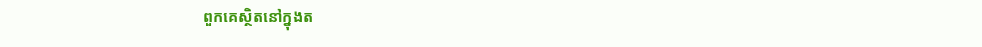ពួកគេស្ថិតនៅក្នុងត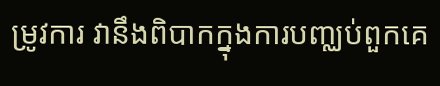ម្រូវការ វានឹងពិបាកក្នុងការបញ្ឈប់ពួកគេ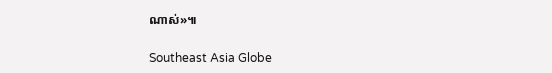ណាស់»៕

Southeast Asia Globe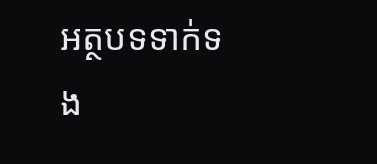អត្ថបទទាក់ទង